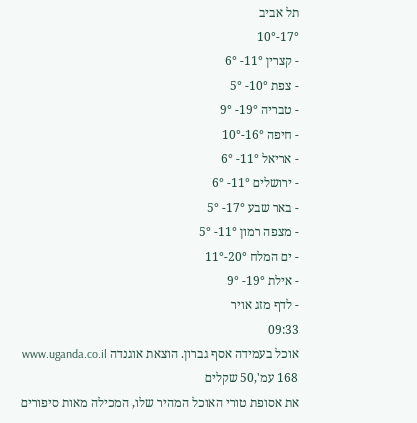תל אביב
17°-10°
- קצרין 11°- 6°
- צפת 10°- 5°
- טבריה 19°- 9°
- חיפה 16°-10°
- אריאל 11°- 6°
- ירושלים 11°- 6°
- באר שבע 17°- 5°
- מצפה רמון 11°- 5°
- ים המלח 20°-11°
- אילת 19°- 9°
- לדף מזג אויר
09:33
אוכל בעמידה אסף גברון. הוצאת אוגנדה www.uganda.co.il 168 עמ',50 שקלים
את אסופת טורי האוכל המהיר שלו, המכילה מאות סיפורים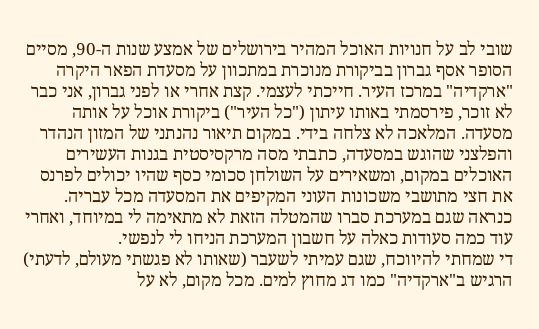שובי לב על חנויות האוכל המהיר בירושלים של אמצע שנות ה-90, מסיים הסופר אסף גברון בביקורת מנוכרת במתכוון על מסעדת הפאר היקרה "ארקדיה" במרכז העיר. חייכתי לעצמי. קצת אחרי או לפני גברון, אני כבר לא זוכר, פירסמתי באותו עיתון ("כל העיר") ביקורת אוכל על אותה מסעדה. המלאכה לא צלחה בידי. במקום תיאור נהנתני של המזון הנהדר והפלצני שהוגש במסעדה, כתבתי מסה מרקסיסטית בגנות העשירים האוכלים במקום, ומשאירים על השולחן סכומי כסף שהיו יכולים לפרנס את חצי מתושבי משכונות העוני המקיפים את המסעדה מכל עבריה. כנראה שגם במערכת סברו שהמטלה הזאת לא מתאימה לי במיוחד, ואחרי עוד כמה סעודות כאלה על חשבון המערכת הניחו לי לנפשי.
די שמחתי להיווכח, שגם עמיתי לשעבר (שאותו לא פגשתי מעולם, לדעתי) הרגיש ב"ארקדיה" כמו דג מחוץ למים. מכל מקום, לא על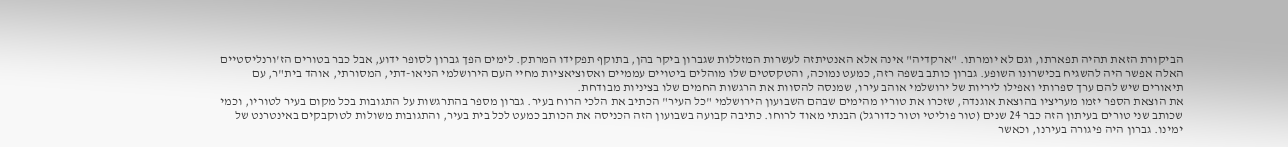הביקורת הזאת תהיה תפארתו, וגם לא יומרתו. "ארקדיה" אינה אלא האנטיתזה לעשרות המזללות שגברון ביקר בהן, בתוקף תפקידו המרתק. לימים הפך גברון לסופר ידוע, אבל כבר בטורים הז'ורנליסטיים האלה אפשר היה להשגיח בכישרונו השופע. גברון כותב בשפה רזה, כמעט נמוכה, והטקסטים שלו מוהלים ביטויים עממיים ואסוציאציות מחיי העם הירושלמי הניאו-דתי, המסורתי, אוהד בית"ר, עם תיאורים שיש להם ערך ספרותי ואפילו ליריות של ירושלמי אוהב עירו, שמנסה להסוות את הרגשות החמים שלו בציניות מבודחת.
את הוצאת הספר יזמו מעריציו בהוצאת אוגנדה, שזכרו את טוריו מהימים שבהם השבועון הירושלמי "כל העיר" הכתיב את הלכי הרוח בעיר. גברון מספר בהתרגשות על התגובות בכל מקום בעיר לטוריו, וכמי שכותב שני טורים בעיתון הזה כבר 24 שנים (טור פוליטי וטור כדורגל) הבנתי מאוד לרוחו. כתיבה קבועה בשבועון הזה הכניסה את הכותב כמעט לכל בית בעיר, והתגובות משולות לטוקבקים באינטרנט של ימינו. גברון היה פיגורה בעירנו, וכאשר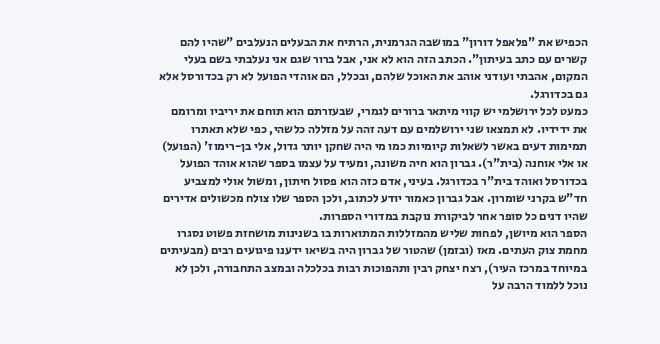הכפיש את "פלאפל דורון" במושבה הגרמנית, הרתיח את הבעלים הנעלבים "שהיו להם קשרים עם כתב בעיתון". הכתב הזה הוא לא אני, אבל ברור שגם אני נעלבתי בשם בעלי המקום, אהבתי ועודני אוהב את האוכל שלהם, ובכלל, הם אוהדי הפועל לא רק בכדורסל אלא גם בכדורגל.
כמעט לכל ירושלמי יש קווי מיתאר ברורים לגמרי, שבעזרתם הוא תוחם את יריביו ומרומם את ידידיו. לא תמצאו שני ירושלמים עם דעה זהה על מזללה כלשהי, כפי שלא תאתרו תמימות דעים באשר לשאלות קיומיות כמו מי היה שחקן יותר גדול, אלי בן-רימוז' (הפועל) או אלי אוחנה (בית"ר). גברון הוא חיה משונה, ומעיד על עצמו בספר שהוא אוהד הפועל בכדורסל ואוהד בית"ר בכדורגל. בעיני, אדם כזה הוא פסול חיתון, ומשול אולי למצביע חד"ש בקרני שומרון. אבל גברון כאמור יודע לכתוב, ולכן הספר שלו צולח מכשולים אדירים שהיו דנים כל סופר אחר לביקורת נוקבת במדורי הספרות.
הספר הוא מיושן, לפחות שליש מהמזללות המתוארות בו בשנינות מושחזת פשוט נסגרו מחמת צוק העתים. מאז (ובזמן) שהטור של גברון היה בשיאו ידענו פיגועים רבים (מבעיתים במיוחד במרכז העיר), רצח יצחק רבין ותהפוכות רבות בכלכלה ובמצב התחבורה, ולכן לא נוכל ללמוד הרבה על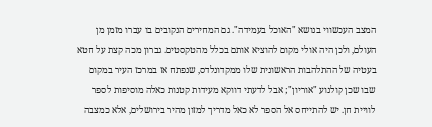המצב העכשווי בנושא "האוכל בעמידה". גם המחירים הנקובים בו עברו מזמן מן העולם, ולכן היה אולי מקום להוציא אותם בכלל מהטקסטים. גברון מכה קצת על חטא בעטיה של ההתלהבות הראשונית שלו ממקדונלדס, שנפתח אז במרכז העיר במקום שבו שכן קולנוע "אוריון"; אבל לדעתי דווקא מעידות קטנות כאלה מוסיפות לספר לוויית חן. יש להתייחס אל הספר לא כאל מדריך למזון מהיר בירושלים, אלא כמצבה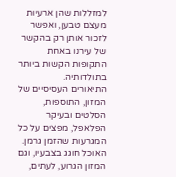למזללות שהן ארעיות מעצם טבען, ואפשר לזכור אותן רק בהקשר של עירנו באחת התקופות הקשות ביותר בתולדותיה.
התיאורים העסיסיים של המזון, התוספות, הסלטים ובעיקר הפלאפל, מפצים על כל המגרעות שהזמן גרמן. האוכל חוגג בצבעיו, וגם המזון הגרוע, לעתים,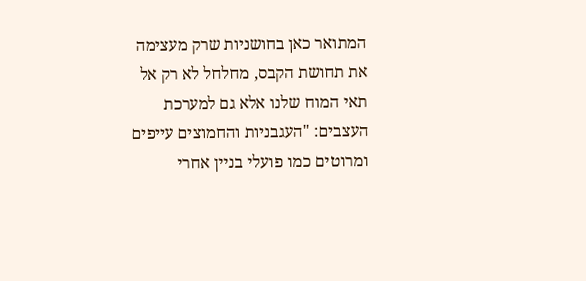המתואר כאן בחושניות שרק מעצימה את תחושת הקבס, מחלחל לא רק אל תאי המוח שלנו אלא גם למערכת העצבים: "העגבניות והחמוצים עייפים ומרוטים כמו פועלי בניין אחרי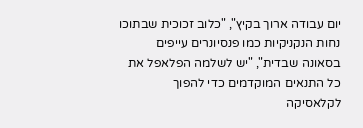יום עבודה ארוך בקיץ", "כלוב זכוכית שבתוכו נחות הנקניקיות כמו פנסיונרים עייפים בסאונה שבדית", "יש לשלמה הפלאפל את כל התנאים המוקדמים כדי להפוך לקלאסיקה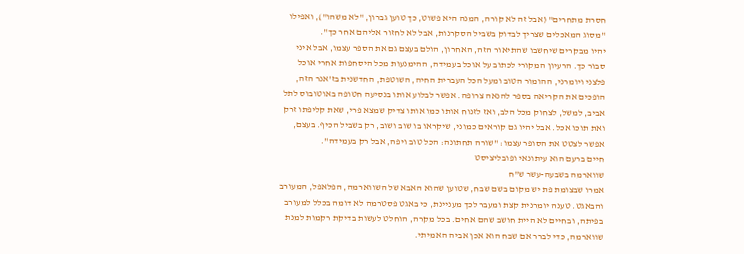חסרת מתחרים" (אבל זה לא קורה, המנה היא פשוט, כך טוען גברון, "לא משהו"), ואפילו "מסוג המאכלים שצריך לבדוק בשביל הסקרנות, אבל לא לחזור אליהם אחר כך".
יהיו מבקרים שיחשבו שהתיאור הזה, האחרון, הולם בעצם גם את הספר עצמו, אבל איני סבור כך. הרעיון המקורי לכתוב על אוכל בעמידה, ההימנעות מכל היסחפות אחרי אוכל פלצני ויומרני, ההומור הטוב ומעל הכל העברית החיה, השוטפת, החדשנית בז'אנר הזה, הופכים את הקריאה בספר להנאה צרופה. אפשר לבלוע אותו בנסיעה חטופה באוטובוס לתל אביב, למשל, לצחוק מכל הלב, ואז לזנוח אותו כמו אותו צדיק שמצא פרי, שאת קליפתו זרק ואת תוכו אכל. אבל יהיו גם קוראים כמוני, שיקראו בו שוב ושוב, רק בשביל הכיף. בעצם, אפשר לצטט את הסופר עצמו: "שורה תחתונה: הכל טוב ויפה, אבל רק בעמידה".
חיים ברעם הוא עיתונאי ופובליציסט
שווארמה בשבעה-עשר ש"ח
אמרו שבצומת פת יש מקום בשם שבח, שטוען שהוא האבא של השווארמה, הפלאפל, המעורב והבאגט. טענה יומרנית קצת ומעבר לכך מעניינת, כי באגט פסטרמה לא דומה בכלל למעורב בפיתה, ובחיים לא היית חושב שהם אחים. בכל מקרה, הוחלט לעשות בדיקת רקמות למנת שווארמה, כדי לברר אם שבח הוא אכן אביה האמיתי.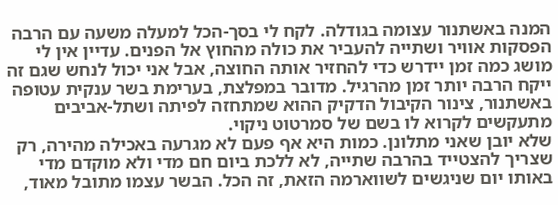המנה באשתנור עצומה בגודלה. לקח לי בסך-הכל למעלה משעה עם הרבה הפסקות אוויר ושתייה להעביר את כולה מהחוץ אל הפנים. עדיין אין לי מושג כמה זמן יידרש כדי להחזיר אותה החוצה, אבל אני יכול לנחש שגם זה ייקח הרבה יותר זמן מהרגיל. מדובר במפלצת, בערימת בשר ענקית עטופה באשתנור, צינור הקיבול הדקיק ההוא שמתחזה לפיתה ושתל-אביבים מתעקשים לקרוא לו בשם של סמרטוט ניקוי.
שלא יובן שאני מתלונן. כמות היא אף פעם לא מגרעה באכילה מהירה, רק שצריך להצטייד בהרבה שתייה, לא ללכת ביום חם מדי ולא מוקדם מדי באותו יום שניגשים לשווארמה הזאת, זה הכל. הבשר עצמו מתובל מאוד,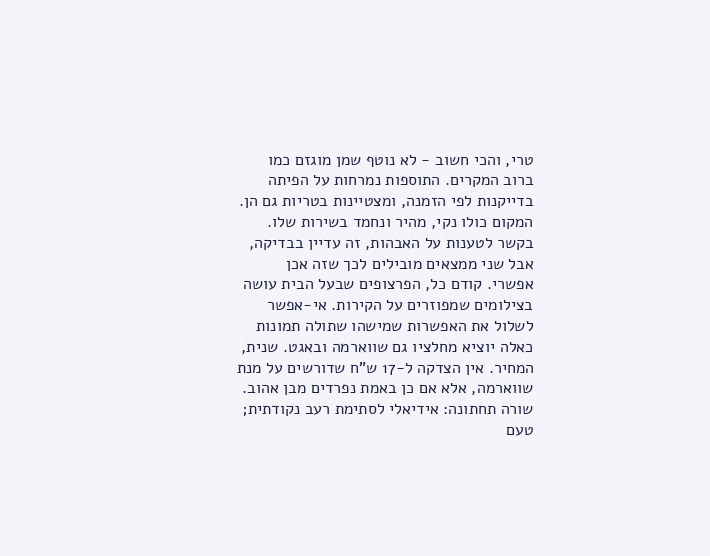טרי, והכי חשוב - לא נוטף שמן מוגזם כמו ברוב המקרים. התוספות נמרחות על הפיתה בדייקנות לפי הזמנה, ומצטיינות בטריות גם הן. המקום כולו נקי, מהיר ונחמד בשירות שלו.
בקשר לטענות על האבהות, זה עדיין בבדיקה, אבל שני ממצאים מובילים לכך שזה אכן אפשרי. קודם כל, הפרצופים שבעל הבית עושה בצילומים שמפוזרים על הקירות. אי-אפשר לשלול את האפשרות שמישהו שתולה תמונות כאלה יוציא מחלציו גם שווארמה ובאגט. שנית, המחיר. אין הצדקה ל-17 ש"ח שדורשים על מנת שווארמה, אלא אם כן באמת נפרדים מבן אהוב.
שורה תחתונה: אידיאלי לסתימת רעב נקודתית; טעם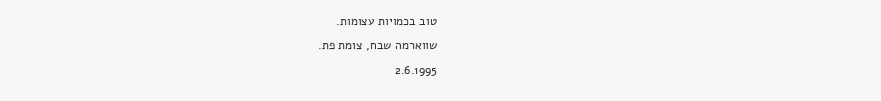טוב בכמויות עצומות.
שווארמה שבח, צומת פת.
2.6.1995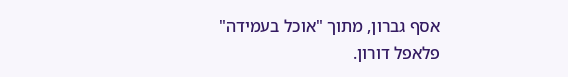אסף גברון, מתוך "אוכל בעמידה"
פלאפל דורון.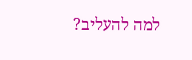למה להעליב?